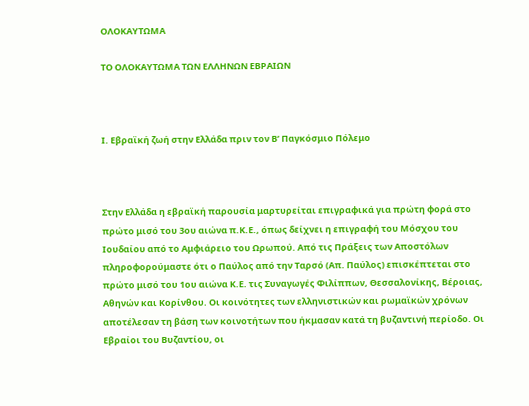ΟΛΟΚΑΥΤΩΜΑ

ΤΟ ΟΛΟΚΑΥΤΩΜΑ ΤΩΝ ΕΛΛΗΝΩΝ ΕΒΡΑΙΩΝ



Ι. Εβραϊκή ζωή στην Ελλάδα πριν τον Β’ Παγκόσμιο Πόλεμο



Στην Ελλάδα η εβραϊκή παρουσία μαρτυρείται επιγραφικά για πρώτη φορά στο πρώτο μισό του 3ου αιώνα π.Κ.Ε., όπως δείχνει η επιγραφή του Μόσχου του Ιουδαίου από το Αμφιάρειο του Ωρωπού. Από τις Πράξεις των Αποστόλων πληροφορούμαστε ότι ο Παύλος από την Ταρσό (Απ. Παύλος) επισκέπτεται στο πρώτο μισό του 1ου αιώνα Κ.Ε. τις Συναγωγές Φιλίππων, Θεσσαλονίκης, Βέροιας, Αθηνών και Κορίνθου. Οι κοινότητες των ελληνιστικών και ρωμαϊκών χρόνων αποτέλεσαν τη βάση των κοινοτήτων που ήκμασαν κατά τη βυζαντινή περίοδο. Οι Εβραίοι του Βυζαντίου, οι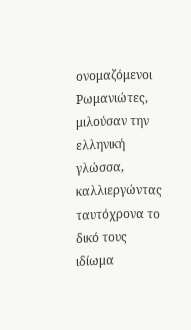ονομαζόμενοι Ρωμανιώτες, μιλούσαν την ελληνική γλώσσα, καλλιεργώντας ταυτόχρονα το δικό τους ιδίωμα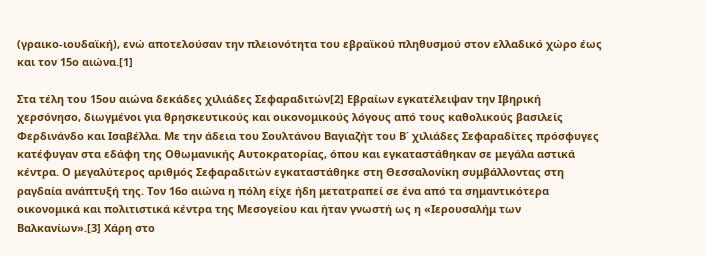(γραικο-ιουδαϊκή), ενώ αποτελούσαν την πλειονότητα του εβραϊκού πληθυσμού στον ελλαδικό χώρο έως και τον 15ο αιώνα.[1]

Στα τέλη του 15ου αιώνα δεκάδες χιλιάδες Σεφαραδιτών[2] Εβραίων εγκατέλειψαν την Ιβηρική χερσόνησο, διωγμένοι για θρησκευτικούς και οικονομικούς λόγους από τους καθολικούς βασιλείς Φερδινάνδο και Ισαβέλλα. Με την άδεια του Σουλτάνου Βαγιαζήτ του Β΄ χιλιάδες Σεφαραδίτες πρόσφυγες κατέφυγαν στα εδάφη της Οθωμανικής Αυτοκρατορίας, όπου και εγκαταστάθηκαν σε μεγάλα αστικά κέντρα. Ο μεγαλύτερος αριθμός Σεφαραδιτών εγκαταστάθηκε στη Θεσσαλονίκη συμβάλλοντας στη ραγδαία ανάπτυξή της. Τον 16ο αιώνα η πόλη είχε ήδη μετατραπεί σε ένα από τα σημαντικότερα οικονομικά και πολιτιστικά κέντρα της Μεσογείου και ήταν γνωστή ως η «Ιερουσαλήμ των Βαλκανίων».[3] Χάρη στο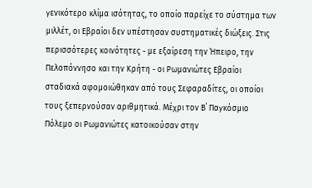γενικότερο κλίμα ισότητας, το οποίο παρείχε το σύστημα των μιλλέτ, οι Εβραίοι δεν υπέστησαν συστηματικές διώξεις. Στις περισσότερες κοινότητες - με εξαίρεση την Ήπειρο, την Πελοπόννησο και την Κρήτη - οι Ρωμανιώτες Εβραίοι σταδιακά αφομοιώθηκαν από τους Σεφαραδίτες, οι οποίοι τους ξεπερνούσαν αριθμητικά. Μέχρι τον Β΄ Παγκόσμιο Πόλεμο οι Ρωμανιώτες κατοικούσαν στην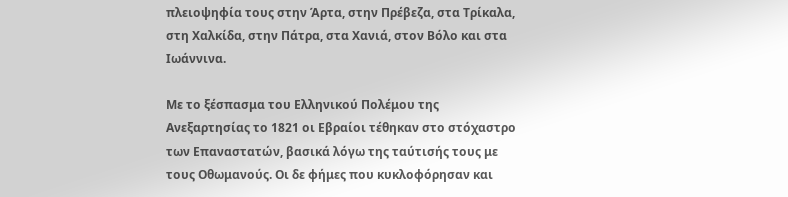πλειοψηφία τους στην Άρτα, στην Πρέβεζα, στα Τρίκαλα, στη Χαλκίδα, στην Πάτρα, στα Χανιά, στον Βόλο και στα Ιωάννινα.

Με το ξέσπασμα του Ελληνικού Πολέμου της Ανεξαρτησίας το 1821 οι Εβραίοι τέθηκαν στο στόχαστρο των Επαναστατών, βασικά λόγω της ταύτισής τους με τους Οθωμανούς. Οι δε φήμες που κυκλοφόρησαν και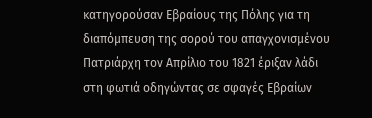κατηγορούσαν Εβραίους της Πόλης για τη διαπόμπευση της σορού του απαγχονισμένου Πατριάρχη τον Απρίλιο του 1821 έριξαν λάδι στη φωτιά οδηγώντας σε σφαγές Εβραίων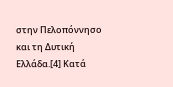στην Πελοπόννησο και τη Δυτική Ελλάδα.[4] Κατά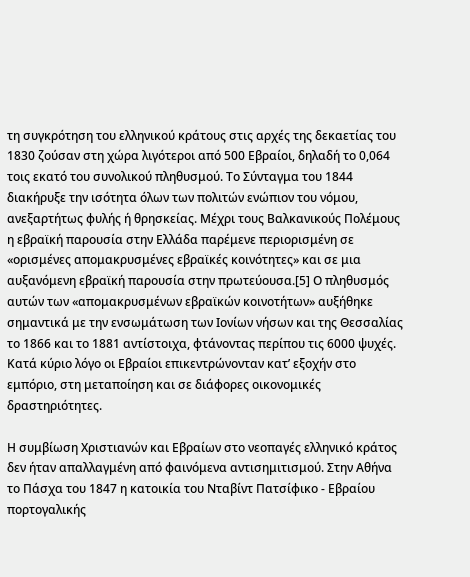τη συγκρότηση του ελληνικού κράτους στις αρχές της δεκαετίας του 1830 ζούσαν στη χώρα λιγότεροι από 500 Εβραίοι, δηλαδή το 0,064 τοις εκατό του συνολικού πληθυσμού. Το Σύνταγμα του 1844 διακήρυξε την ισότητα όλων των πολιτών ενώπιον του νόμου, ανεξαρτήτως φυλής ή θρησκείας. Μέχρι τους Βαλκανικούς Πολέμους η εβραϊκή παρουσία στην Ελλάδα παρέμενε περιορισμένη σε «ορισμένες απομακρυσμένες εβραϊκές κοινότητες» και σε μια αυξανόμενη εβραϊκή παρουσία στην πρωτεύουσα.[5] Ο πληθυσμός αυτών των «απομακρυσμένων εβραϊκών κοινοτήτων» αυξήθηκε σημαντικά με την ενσωμάτωση των Ιονίων νήσων και της Θεσσαλίας το 1866 και το 1881 αντίστοιχα, φτάνοντας περίπου τις 6000 ψυχές. Κατά κύριο λόγο οι Εβραίοι επικεντρώνονταν κατ’ εξοχήν στο εμπόριο, στη μεταποίηση και σε διάφορες οικονομικές δραστηριότητες.

Η συμβίωση Χριστιανών και Εβραίων στο νεοπαγές ελληνικό κράτος δεν ήταν απαλλαγμένη από φαινόμενα αντισημιτισμού. Στην Αθήνα το Πάσχα του 1847 η κατοικία του Νταβίντ Πατσίφικο - Εβραίου πορτογαλικής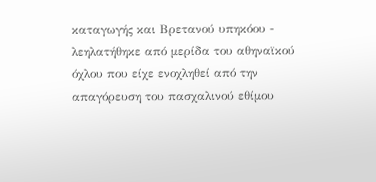καταγωγής και Βρετανού υπηκόου - λεηλατήθηκε από μερίδα του αθηναϊκού όχλου που είχε ενοχληθεί από την απαγόρευση του πασχαλινού εθίμου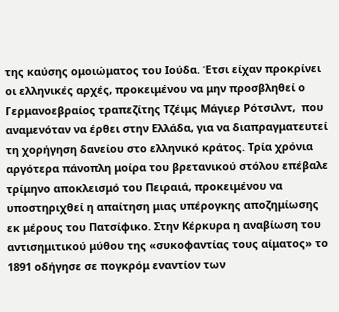της καύσης ομοιώματος του Ιούδα. Έτσι είχαν προκρίνει οι ελληνικές αρχές, προκειμένου να μην προσβληθεί ο Γερμανοεβραίος τραπεζίτης Τζέιμς Μάγιερ Ρότσιλντ,  που αναμενόταν να έρθει στην Ελλάδα, για να διαπραγματευτεί τη χορήγηση δανείου στο ελληνικό κράτος. Τρία χρόνια αργότερα πάνοπλη μοίρα του βρετανικού στόλου επέβαλε τρίμηνο αποκλεισμό του Πειραιά, προκειμένου να υποστηριχθεί η απαίτηση μιας υπέρογκης αποζημίωσης εκ μέρους του Πατσίφικο. Στην Κέρκυρα η αναβίωση του αντισημιτικού μύθου της «συκοφαντίας τους αίματος» το 1891 οδήγησε σε πογκρόμ εναντίον των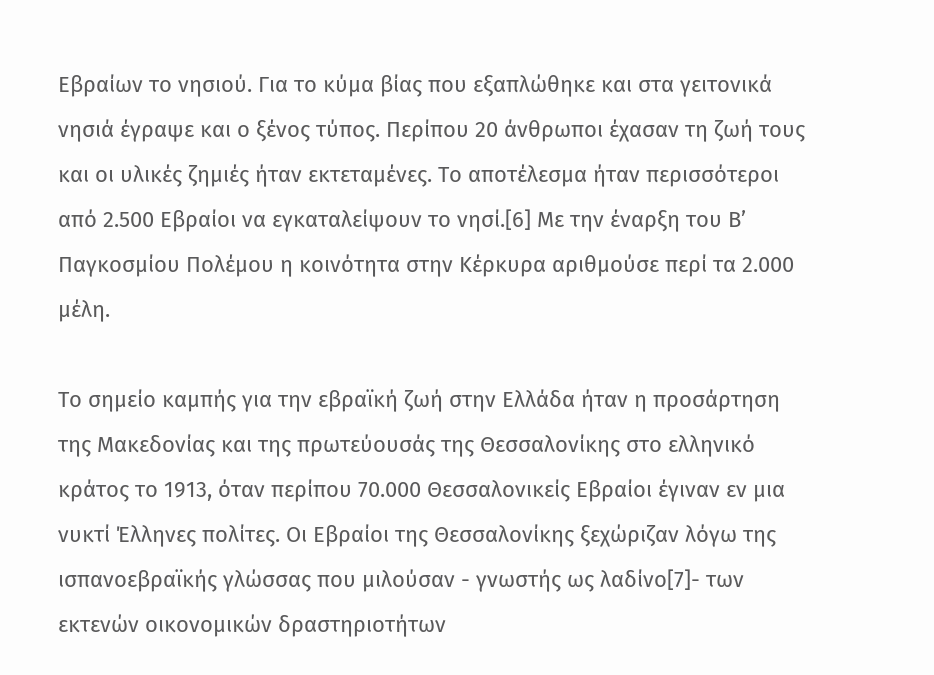Εβραίων το νησιού. Για το κύμα βίας που εξαπλώθηκε και στα γειτονικά νησιά έγραψε και ο ξένος τύπος. Περίπου 20 άνθρωποι έχασαν τη ζωή τους και οι υλικές ζημιές ήταν εκτεταμένες. Το αποτέλεσμα ήταν περισσότεροι από 2.500 Εβραίοι να εγκαταλείψουν το νησί.[6] Με την έναρξη του Β’ Παγκοσμίου Πολέμου η κοινότητα στην Κέρκυρα αριθμούσε περί τα 2.000 μέλη.

Το σημείο καμπής για την εβραϊκή ζωή στην Ελλάδα ήταν η προσάρτηση της Μακεδονίας και της πρωτεύουσάς της Θεσσαλονίκης στο ελληνικό κράτος το 1913, όταν περίπου 70.000 Θεσσαλονικείς Εβραίοι έγιναν εν μια νυκτί Έλληνες πολίτες. Οι Εβραίοι της Θεσσαλονίκης ξεχώριζαν λόγω της ισπανοεβραϊκής γλώσσας που μιλούσαν - γνωστής ως λαδίνο[7]- των εκτενών οικονομικών δραστηριοτήτων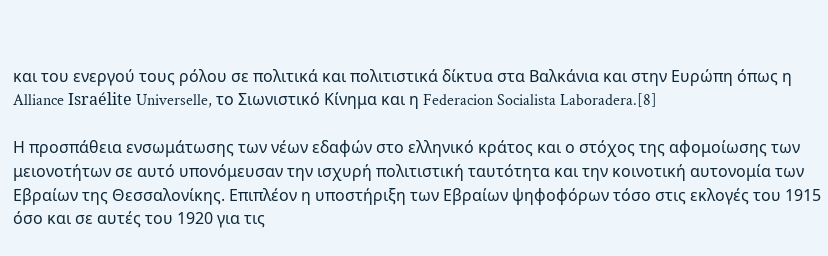και του ενεργού τους ρόλου σε πολιτικά και πολιτιστικά δίκτυα στα Βαλκάνια και στην Ευρώπη όπως η Alliance Israélite Universelle, το Σιωνιστικό Κίνημα και η Federacion Socialista Laboradera.[8]

Η προσπάθεια ενσωμάτωσης των νέων εδαφών στο ελληνικό κράτος και ο στόχος της αφομοίωσης των μειονοτήτων σε αυτό υπονόμευσαν την ισχυρή πολιτιστική ταυτότητα και την κοινοτική αυτονομία των Εβραίων της Θεσσαλονίκης. Επιπλέον η υποστήριξη των Εβραίων ψηφοφόρων τόσο στις εκλογές του 1915 όσο και σε αυτές του 1920 για τις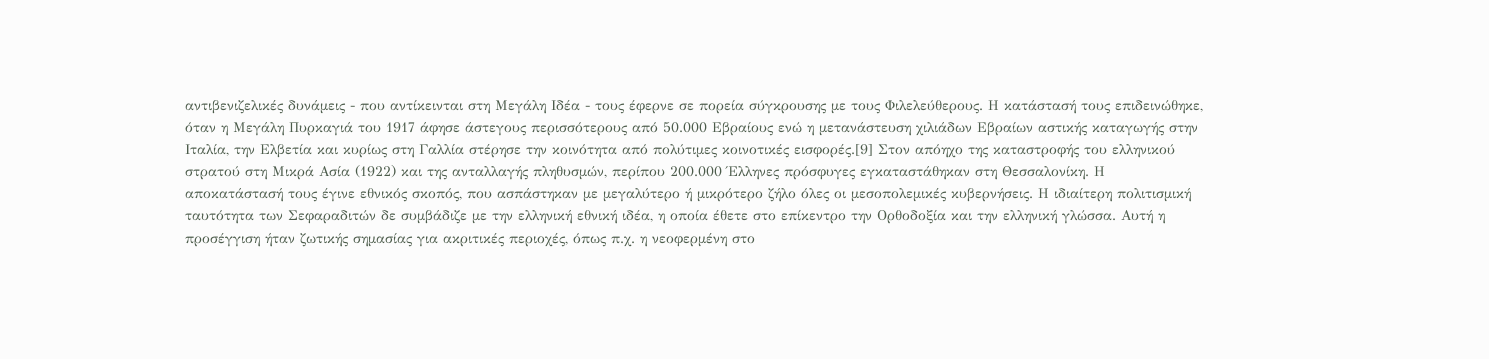αντιβενιζελικές δυνάμεις - που αντίκεινται στη Μεγάλη Ιδέα - τους έφερνε σε πορεία σύγκρουσης με τους Φιλελεύθερους. Η κατάστασή τους επιδεινώθηκε, όταν η Μεγάλη Πυρκαγιά του 1917 άφησε άστεγους περισσότερους από 50.000 Εβραίους ενώ η μετανάστευση χιλιάδων Εβραίων αστικής καταγωγής στην Ιταλία, την Ελβετία και κυρίως στη Γαλλία στέρησε την κοινότητα από πολύτιμες κοινοτικές εισφορές.[9] Στον απόηχο της καταστροφής του ελληνικού στρατού στη Μικρά Ασία (1922) και της ανταλλαγής πληθυσμών, περίπου 200.000 Έλληνες πρόσφυγες εγκαταστάθηκαν στη Θεσσαλονίκη. Η αποκατάστασή τους έγινε εθνικός σκοπός, που ασπάστηκαν με μεγαλύτερο ή μικρότερο ζήλο όλες οι μεσοπολεμικές κυβερνήσεις. Η ιδιαίτερη πολιτισμική ταυτότητα των Σεφαραδιτών δε συμβάδιζε με την ελληνική εθνική ιδέα, η οποία έθετε στο επίκεντρο την Ορθοδοξία και την ελληνική γλώσσα. Αυτή η προσέγγιση ήταν ζωτικής σημασίας για ακριτικές περιοχές, όπως π.χ. η νεοφερμένη στο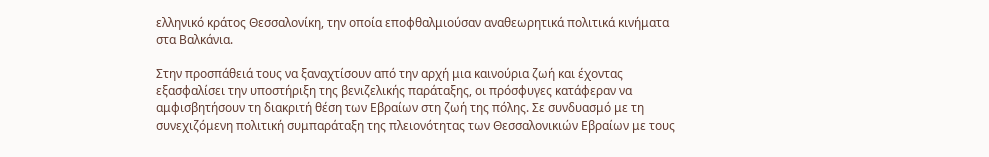ελληνικό κράτος Θεσσαλονίκη, την οποία εποφθαλμιούσαν αναθεωρητικά πολιτικά κινήματα στα Βαλκάνια.

Στην προσπάθειά τους να ξαναχτίσουν από την αρχή μια καινούρια ζωή και έχοντας εξασφαλίσει την υποστήριξη της βενιζελικής παράταξης, οι πρόσφυγες κατάφεραν να αμφισβητήσουν τη διακριτή θέση των Εβραίων στη ζωή της πόλης. Σε συνδυασμό με τη συνεχιζόμενη πολιτική συμπαράταξη της πλειονότητας των Θεσσαλονικιών Εβραίων με τους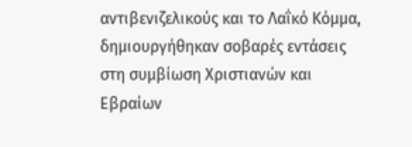αντιβενιζελικούς και το Λαΐκό Κόμμα, δημιουργήθηκαν σοβαρές εντάσεις στη συμβίωση Χριστιανών και Εβραίων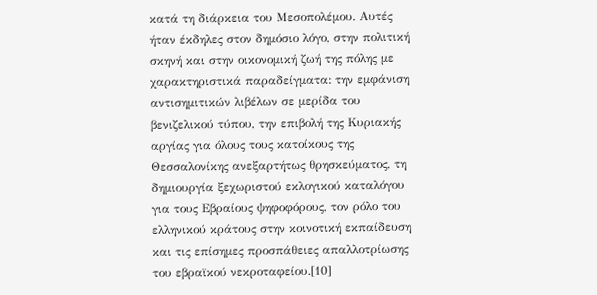κατά τη διάρκεια του Μεσοπολέμου. Αυτές ήταν έκδηλες στον δημόσιο λόγο, στην πολιτική σκηνή και στην οικονομική ζωή της πόλης με χαρακτηριστικά παραδείγματα: την εμφάνιση αντισημιτικών λιβέλων σε μερίδα του βενιζελικού τύπου, την επιβολή της Κυριακής αργίας για όλους τους κατοίκους της Θεσσαλονίκης ανεξαρτήτως θρησκεύματος, τη δημιουργία ξεχωριστού εκλογικού καταλόγου για τους Εβραίους ψηφοφόρους, τον ρόλο του ελληνικού κράτους στην κοινοτική εκπαίδευση και τις επίσημες προσπάθειες απαλλοτρίωσης του εβραϊκού νεκροταφείου.[10]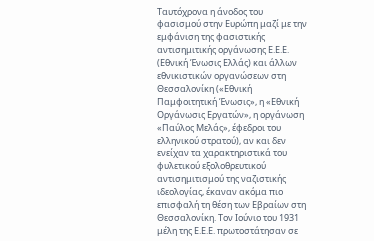Ταυτόχρονα η άνοδος του φασισμού στην Ευρώπη μαζί με την εμφάνιση της φασιστικής αντισημιτικής οργάνωσης Ε.Ε.Ε. (Εθνική Ένωσις Ελλάς) και άλλων εθνικιστικών οργανώσεων στη Θεσσαλονίκη («Εθνική Παμφοιτητική Ένωσις», η «Εθνική Οργάνωσις Εργατών», η οργάνωση «Παύλος Μελάς», έφεδροι του ελληνικού στρατού), αν και δεν ενείχαν τα χαρακτηριστικά του φυλετικού εξολοθρευτικού αντισημιτισμού της ναζιστικής ιδεολογίας, έκαναν ακόμα πιο επισφαλή τη θέση των Εβραίων στη Θεσσαλονίκη. Τον Ιούνιο του 1931 μέλη της Ε.Ε.Ε. πρωτοστάτησαν σε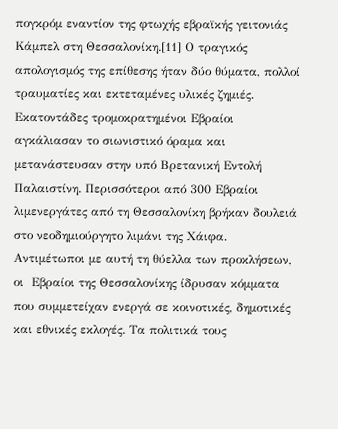πογκρόμ εναντίον της φτωχής εβραϊκής γειτονιάς Κάμπελ στη Θεσσαλονίκη.[11] Ο τραγικός απολογισμός της επίθεσης ήταν δύο θύματα, πολλοί τραυματίες και εκτεταμένες υλικές ζημιές. Εκατοντάδες τρομοκρατημένοι Εβραίοι αγκάλιασαν το σιωνιστικό όραμα και μετανάστευσαν στην υπό Βρετανική Εντολή Παλαιστίνη. Περισσότεροι από 300 Εβραίοι λιμενεργάτες από τη Θεσσαλονίκη βρήκαν δουλειά στο νεοδημιούργητο λιμάνι της Χάιφα. Αντιμέτωποι με αυτή τη θύελλα των προκλήσεων, οι  Εβραίοι της Θεσσαλονίκης ίδρυσαν κόμματα που συμμετείχαν ενεργά σε κοινοτικές, δημοτικές και εθνικές εκλογές. Τα πολιτικά τους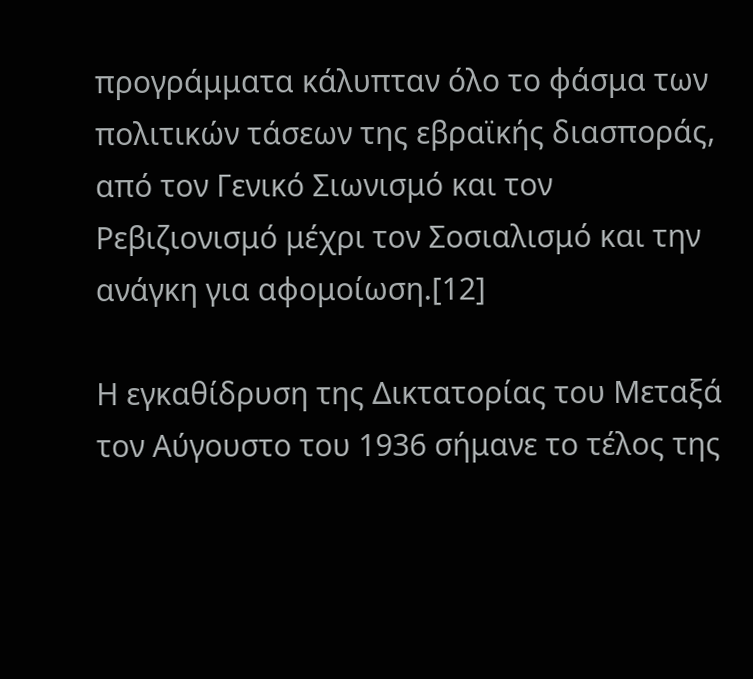προγράμματα κάλυπταν όλο το φάσμα των πολιτικών τάσεων της εβραϊκής διασποράς, από τον Γενικό Σιωνισμό και τον Ρεβιζιονισμό μέχρι τον Σοσιαλισμό και την ανάγκη για αφομοίωση.[12]

Η εγκαθίδρυση της Δικτατορίας του Μεταξά τον Αύγουστο του 1936 σήμανε το τέλος της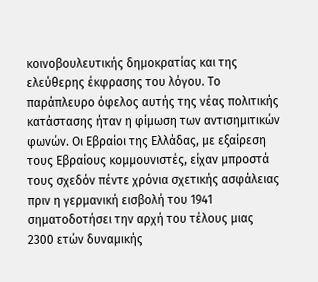κοινοβουλευτικής δημοκρατίας και της ελεύθερης έκφρασης του λόγου. Το παράπλευρο όφελος αυτής της νέας πολιτικής κατάστασης ήταν η φίμωση των αντισημιτικών φωνών. Οι Εβραίοι της Ελλάδας, με εξαίρεση τους Εβραίους κομμουνιστές, είχαν μπροστά τους σχεδόν πέντε χρόνια σχετικής ασφάλειας πριν η γερμανική εισβολή του 1941 σηματοδοτήσει την αρχή του τέλους μιας 2300 ετών δυναμικής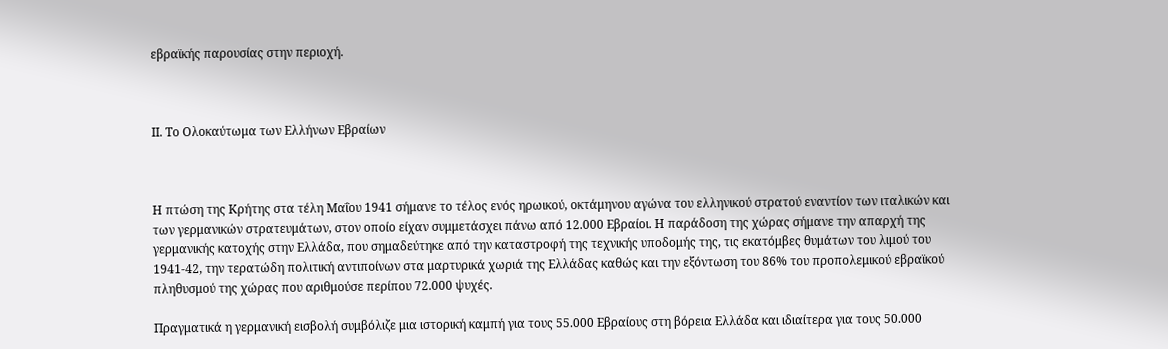εβραϊκής παρουσίας στην περιοχή.



ΙΙ. Το Ολοκαύτωμα των Ελλήνων Εβραίων



Η πτώση της Κρήτης στα τέλη Μαΐου 1941 σήμανε το τέλος ενός ηρωικού, οκτάμηνου αγώνα του ελληνικού στρατού εναντίον των ιταλικών και των γερμανικών στρατευμάτων, στον οποίο είχαν συμμετάσχει πάνω από 12.000 Εβραίοι. Η παράδοση της χώρας σήμανε την απαρχή της γερμανικής κατοχής στην Ελλάδα, που σημαδεύτηκε από την καταστροφή της τεχνικής υποδομής της, τις εκατόμβες θυμάτων του λιμού του 1941-42, την τερατώδη πολιτική αντιποίνων στα μαρτυρικά χωριά της Ελλάδας καθώς και την εξόντωση του 86% του προπολεμικού εβραϊκού πληθυσμού της χώρας που αριθμούσε περίπου 72.000 ψυχές.

Πραγματικά η γερμανική εισβολή συμβόλιζε μια ιστορική καμπή για τους 55.000 Εβραίους στη βόρεια Ελλάδα και ιδιαίτερα για τους 50.000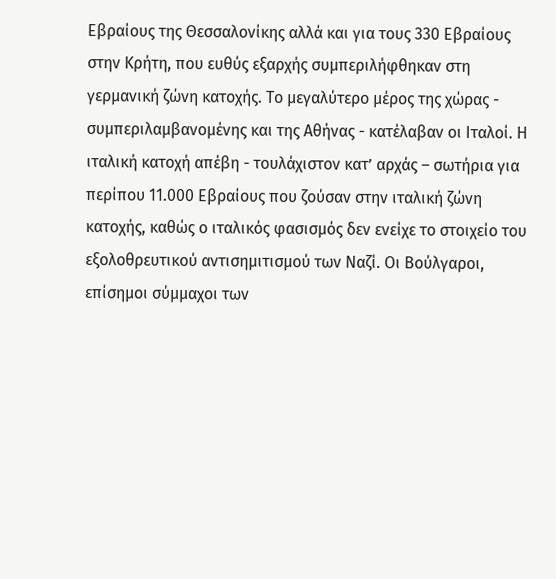Εβραίους της Θεσσαλονίκης αλλά και για τους 330 Εβραίους στην Κρήτη, που ευθύς εξαρχής συμπεριλήφθηκαν στη γερμανική ζώνη κατοχής. Το μεγαλύτερο μέρος της χώρας - συμπεριλαμβανομένης και της Αθήνας - κατέλαβαν οι Ιταλοί. Η ιταλική κατοχή απέβη - τουλάχιστον κατ’ αρχάς – σωτήρια για περίπου 11.000 Εβραίους που ζούσαν στην ιταλική ζώνη κατοχής, καθώς ο ιταλικός φασισμός δεν ενείχε το στοιχείο του εξολοθρευτικού αντισημιτισμού των Ναζί. Οι Βούλγαροι, επίσημοι σύμμαχοι των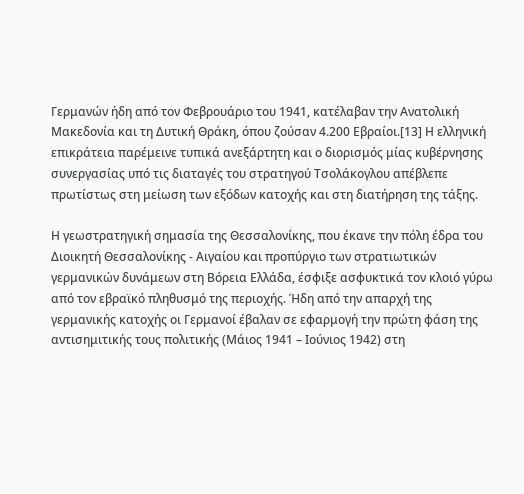Γερμανών ήδη από τον Φεβρουάριο του 1941, κατέλαβαν την Ανατολική Μακεδονία και τη Δυτική Θράκη, όπου ζούσαν 4.200 Εβραίοι.[13] Η ελληνική επικράτεια παρέμεινε τυπικά ανεξάρτητη και ο διορισμός μίας κυβέρνησης συνεργασίας υπό τις διαταγές του στρατηγού Τσολάκογλου απέβλεπε πρωτίστως στη μείωση των εξόδων κατοχής και στη διατήρηση της τάξης.

Η γεωστρατηγική σημασία της Θεσσαλονίκης, που έκανε την πόλη έδρα του Διοικητή Θεσσαλονίκης - Αιγαίου και προπύργιο των στρατιωτικών γερμανικών δυνάμεων στη Βόρεια Ελλάδα, έσφιξε ασφυκτικά τον κλοιό γύρω από τον εβραϊκό πληθυσμό της περιοχής. Ήδη από την απαρχή της γερμανικής κατοχής οι Γερμανοί έβαλαν σε εφαρμογή την πρώτη φάση της αντισημιτικής τους πολιτικής (Μάιος 1941 – Ιούνιος 1942) στη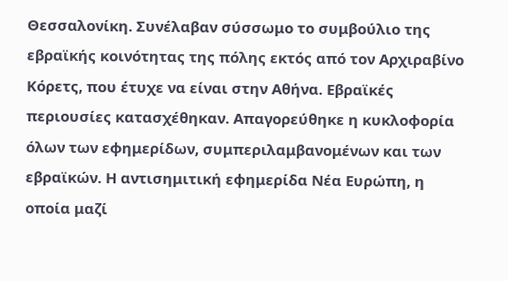Θεσσαλονίκη. Συνέλαβαν σύσσωμο το συμβούλιο της εβραϊκής κοινότητας της πόλης εκτός από τον Αρχιραβίνο Κόρετς, που έτυχε να είναι στην Αθήνα. Εβραϊκές περιουσίες κατασχέθηκαν. Απαγορεύθηκε η κυκλοφορία όλων των εφημερίδων, συμπεριλαμβανομένων και των εβραϊκών. Η αντισημιτική εφημερίδα Νέα Ευρώπη, η οποία μαζί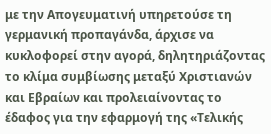με την Απογευματινή υπηρετούσε τη γερμανική προπαγάνδα, άρχισε να κυκλοφορεί στην αγορά, δηλητηριάζοντας το κλίμα συμβίωσης μεταξύ Χριστιανών και Εβραίων και προλειαίνοντας το έδαφος για την εφαρμογή της «Τελικής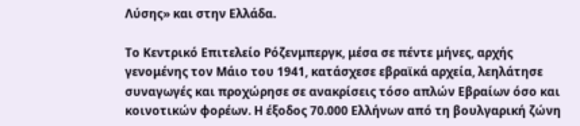Λύσης» και στην Ελλάδα.

Το Κεντρικό Επιτελείο Ρόζενμπεργκ, μέσα σε πέντε μήνες, αρχής γενομένης τον Μάιο του 1941, κατάσχεσε εβραϊκά αρχεία, λεηλάτησε συναγωγές και προχώρησε σε ανακρίσεις τόσο απλών Εβραίων όσο και κοινοτικών φορέων. Η έξοδος 70.000 Ελλήνων από τη βουλγαρική ζώνη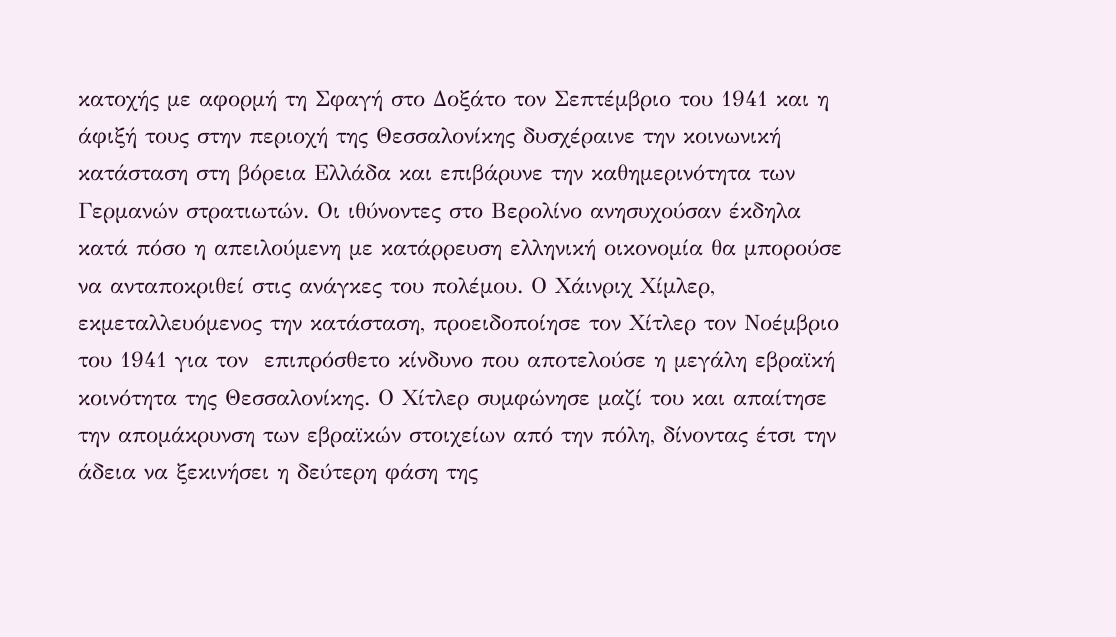κατοχής με αφορμή τη Σφαγή στο Δοξάτο τον Σεπτέμβριο του 1941 και η άφιξή τους στην περιοχή της Θεσσαλονίκης δυσχέραινε την κοινωνική κατάσταση στη βόρεια Ελλάδα και επιβάρυνε την καθημερινότητα των Γερμανών στρατιωτών. Οι ιθύνοντες στο Βερολίνο ανησυχούσαν έκδηλα κατά πόσο η απειλούμενη με κατάρρευση ελληνική οικονομία θα μπορούσε να ανταποκριθεί στις ανάγκες του πολέμου. Ο Χάινριχ Χίμλερ, εκμεταλλευόμενος την κατάσταση, προειδοποίησε τον Χίτλερ τον Νοέμβριο του 1941 για τον  επιπρόσθετο κίνδυνο που αποτελούσε η μεγάλη εβραϊκή κοινότητα της Θεσσαλονίκης. Ο Χίτλερ συμφώνησε μαζί του και απαίτησε την απομάκρυνση των εβραϊκών στοιχείων από την πόλη, δίνοντας έτσι την άδεια να ξεκινήσει η δεύτερη φάση της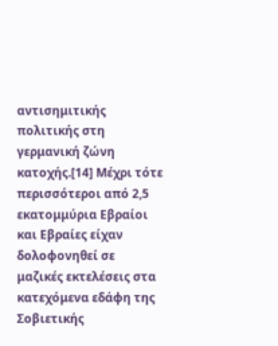αντισημιτικής πολιτικής στη γερμανική ζώνη κατοχής.[14] Μέχρι τότε περισσότεροι από 2,5 εκατομμύρια Εβραίοι και Εβραίες είχαν  δολοφονηθεί σε μαζικές εκτελέσεις στα κατεχόμενα εδάφη της Σοβιετικής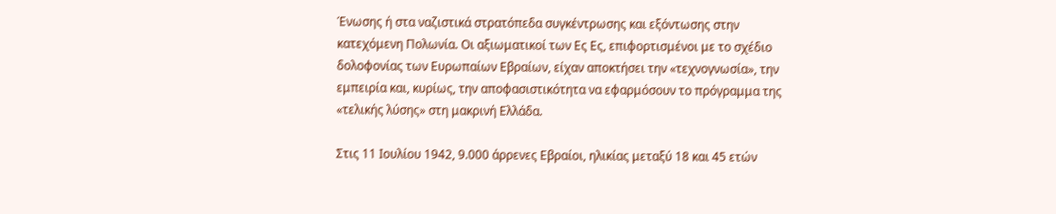Ένωσης ή στα ναζιστικά στρατόπεδα συγκέντρωσης και εξόντωσης στην κατεχόμενη Πολωνία. Οι αξιωματικοί των Ες Ες, επιφορτισμένοι με το σχέδιο δολοφονίας των Ευρωπαίων Εβραίων, είχαν αποκτήσει την «τεχνογνωσία», την εμπειρία και, κυρίως, την αποφασιστικότητα να εφαρμόσουν το πρόγραμμα της «τελικής λύσης» στη μακρινή Ελλάδα.

Στις 11 Ιουλίου 1942, 9.000 άρρενες Εβραίοι, ηλικίας μεταξύ 18 και 45 ετών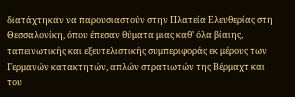διατάχτηκαν να παρουσιαστούν στην Πλατεία Ελευθερίας στη Θεσσαλονίκη, όπου έπεσαν θύματα μιας καθ’ όλα βίαιης, ταπεινωτικής και εξευτελιστικής συμπεριφοράς εκ μέρους των Γερμανών κατακτητών, απλών στρατιωτών της Βέρμαχτ και του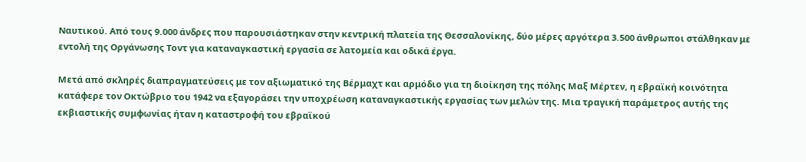Ναυτικού. Από τους 9.000 άνδρες που παρουσιάστηκαν στην κεντρική πλατεία της Θεσσαλονίκης, δύο μέρες αργότερα 3.500 άνθρωποι στάλθηκαν με εντολή της Οργάνωσης Τοντ για καταναγκαστική εργασία σε λατομεία και οδικά έργα.

Μετά από σκληρές διαπραγματεύσεις με τον αξιωματικό της Βέρμαχτ και αρμόδιο για τη διοίκηση της πόλης Μαξ Μέρτεν, η εβραϊκή κοινότητα κατάφερε τον Οκτώβριο του 1942 να εξαγοράσει την υποχρέωση καταναγκαστικής εργασίας των μελών της. Μια τραγική παράμετρος αυτής της εκβιαστικής συμφωνίας ήταν η καταστροφή του εβραϊκού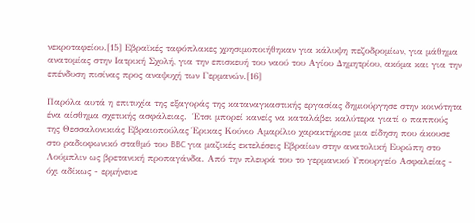νεκροταφείου.[15] Εβραϊκές ταφόπλακες χρησιμοποιήθηκαν για κάλυψη πεζοδρομίων, για μάθημα ανατομίας στην Ιατρική Σχολή, για την επισκευή του ναού του Αγίου Δημητρίου, ακόμα και για την επένδυση πισίνας προς αναψυχή των Γερμανών.[16]

Παρόλα αυτά η επιτυχία της εξαγοράς της καταναγκαστικής εργασίας δημιούργησε στην κοινότητα ένα αίσθημα σχετικής ασφάλειας.  Έτσι μπορεί κανείς να καταλάβει καλύτερα γιατί ο παππούς της Θεσσαλονικιάς Εβραιοπούλας Έρικας Κούνιο Αμαρίλιο χαρακτήρισε μια είδηση που άκουσε στο ραδιοφωνικό σταθμό του BBC για μαζικές εκτελέσεις Εβραίων στην ανατολική Ευρώπη στο Λούμπλιν ως βρετανική προπαγάνδα. Από την πλευρά του το γερμανικό Υπουργείο Ασφαλείας - όχι αδίκως - ερμήνευε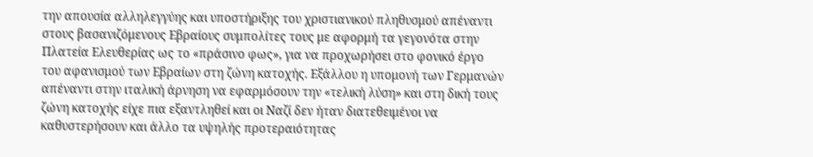την απουσία αλληλεγγύης και υποστήριξης του χριστιανικού πληθυσμού απέναντι στους βασανιζόμενους Εβραίους συμπολίτες τους με αφορμή τα γεγονότα στην Πλατεία Ελευθερίας ως το «πράσινο φως», για να προχωρήσει στο φονικό έργο του αφανισμού των Εβραίων στη ζώνη κατοχής. Εξάλλου η υπομονή των Γερμανών απέναντι στην ιταλική άρνηση να εφαρμόσουν την «τελική λύση» και στη δική τους ζώνη κατοχής είχε πια εξαντληθεί και οι Ναζί δεν ήταν διατεθειμένοι να καθυστερήσουν και άλλο τα υψηλής προτεραιότητας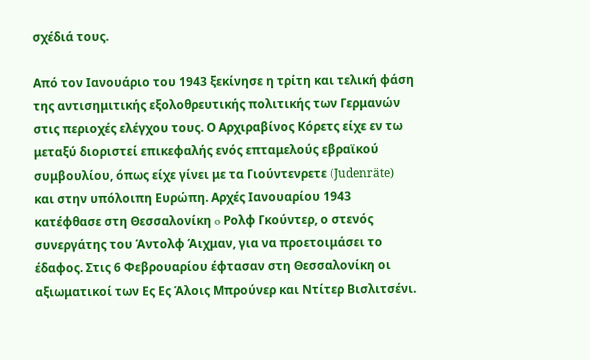σχέδιά τους.

Από τον Ιανουάριο του 1943 ξεκίνησε η τρίτη και τελική φάση της αντισημιτικής εξολοθρευτικής πολιτικής των Γερμανών στις περιοχές ελέγχου τους. Ο Αρχιραβίνος Κόρετς είχε εν τω μεταξύ διοριστεί επικεφαλής ενός επταμελούς εβραϊκού συμβουλίου, όπως είχε γίνει με τα Γιούντενρετε (Judenräte)  και στην υπόλοιπη Ευρώπη. Αρχές Ιανουαρίου 1943 κατέφθασε στη Θεσσαλονίκη o Ρολφ Γκούντερ, ο στενός συνεργάτης του Άντολφ Άιχμαν, για να προετοιμάσει το έδαφος. Στις 6 Φεβρουαρίου έφτασαν στη Θεσσαλονίκη οι αξιωματικοί των Ες Ες Άλοις Μπρούνερ και Ντίτερ Βισλιτσένι.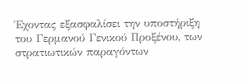Έχοντας εξασφαλίσει την υποστήριξη του Γερμανού Γενικού Προξένου, των στρατιωτικών παραγόντων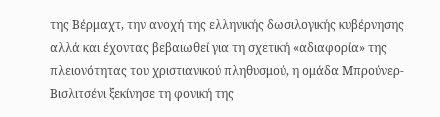της Βέρμαχτ, την ανοχή της ελληνικής δωσιλογικής κυβέρνησης αλλά και έχοντας βεβαιωθεί για τη σχετική «αδιαφορία» της πλειονότητας του χριστιανικού πληθυσμού, η ομάδα Μπρούνερ-Βισλιτσένι ξεκίνησε τη φονική της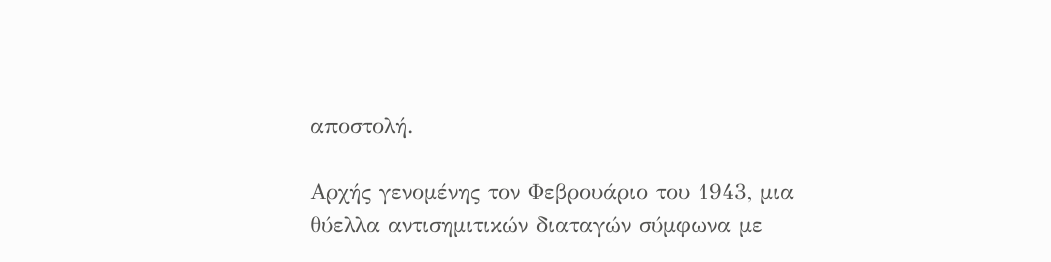αποστολή.

Αρχής γενομένης τον Φεβρουάριο του 1943, μια θύελλα αντισημιτικών διαταγών σύμφωνα με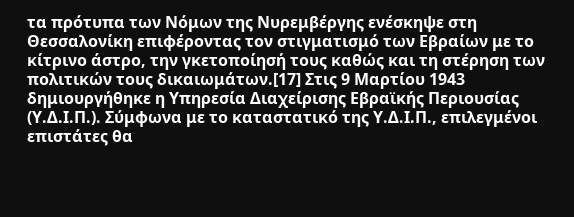τα πρότυπα των Νόμων της Νυρεμβέργης ενέσκηψε στη Θεσσαλονίκη επιφέροντας τον στιγματισμό των Εβραίων με το κίτρινο άστρο, την γκετοποίησή τους καθώς και τη στέρηση των πολιτικών τους δικαιωμάτων.[17] Στις 9 Μαρτίου 1943 δημιουργήθηκε η Υπηρεσία Διαχείρισης Εβραϊκής Περιουσίας (Υ.Δ.Ι.Π.). Σύμφωνα με το καταστατικό της Υ.Δ.Ι.Π., επιλεγμένοι επιστάτες θα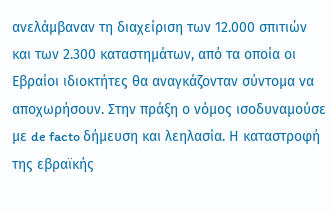ανελάμβαναν τη διαχείριση των 12.000 σπιτιών και των 2.300 καταστημάτων, από τα οποία οι Εβραίοι ιδιοκτήτες θα αναγκάζονταν σύντομα να αποχωρήσουν. Στην πράξη ο νόμος ισοδυναμούσε με de facto δήμευση και λεηλασία. Η καταστροφή της εβραϊκής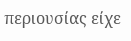περιουσίας είχε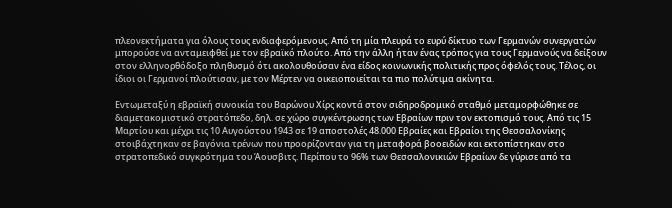πλεονεκτήματα για όλους τους ενδιαφερόμενους. Από τη μία πλευρά το ευρύ δίκτυο των Γερμανών συνεργατών μπορούσε να ανταμειφθεί με τον εβραϊκό πλούτο. Από την άλλη ήταν ένας τρόπος για τους Γερμανούς να δείξουν στον ελληνορθόδοξο πληθυσμό ότι ακολουθούσαν ένα είδος κοινωνικής πολιτικής προς όφελός τους. Τέλος, οι ίδιοι οι Γερμανοί πλούτισαν, με τον Μέρτεν να οικειοποιείται τα πιο πολύτιμα ακίνητα.

Εντωμεταξύ η εβραϊκή συνοικία του Βαρώνου Χίρς κοντά στον σιδηροδρομικό σταθμό μεταμορφώθηκε σε διαμετακομιστικό στρατόπεδο, δηλ. σε χώρο συγκέντρωσης των Εβραίων πριν τον εκτοπισμό τους. Από τις 15 Μαρτίου και μέχρι τις 10 Αυγούστου 1943 σε 19 αποστολές 48.000 Εβραίες και Εβραίοι της Θεσσαλονίκης στοιβάχτηκαν σε βαγόνια τρένων που προορίζονταν για τη μεταφορά βοοειδών και εκτοπίστηκαν στο στρατοπεδικό συγκρότημα του Άουσβιτς. Περίπου το 96% των Θεσσαλονικιών Εβραίων δε γύρισε από τα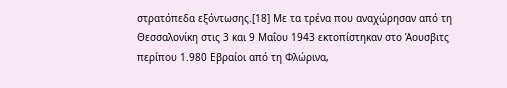στρατόπεδα εξόντωσης.[18] Με τα τρένα που αναχώρησαν από τη Θεσσαλονίκη στις 3 και 9 Μαΐου 1943 εκτοπίστηκαν στο Άουσβιτς περίπου 1.980 Εβραίοι από τη Φλώρινα,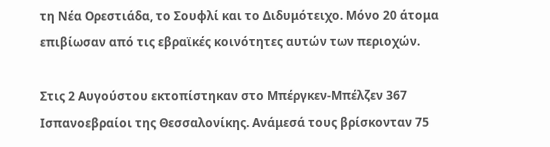τη Νέα Ορεστιάδα, το Σουφλί και το Διδυμότειχο. Μόνο 20 άτομα επιβίωσαν από τις εβραϊκές κοινότητες αυτών των περιοχών.

Στις 2 Αυγούστου εκτοπίστηκαν στο Μπέργκεν-Μπέλζεν 367 Ισπανοεβραίοι της Θεσσαλονίκης. Ανάμεσά τους βρίσκονταν 75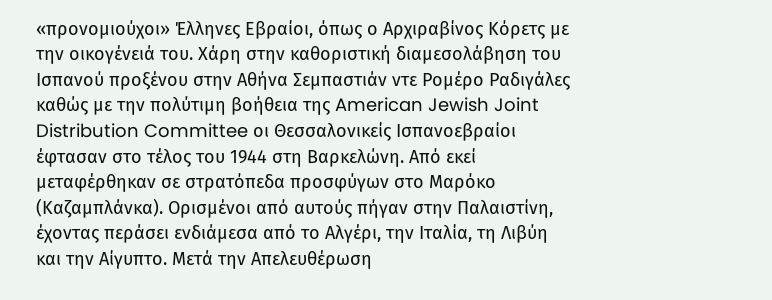«προνομιούχοι» Έλληνες Εβραίοι, όπως ο Αρχιραβίνος Κόρετς με την οικογένειά του. Χάρη στην καθοριστική διαμεσολάβηση του Ισπανού προξένου στην Αθήνα Σεμπαστιάν ντε Ρομέρο Ραδιγάλες καθώς με την πολύτιμη βοήθεια της American Jewish Joint Distribution Committee οι Θεσσαλονικείς Ισπανοεβραίοι έφτασαν στο τέλος του 1944 στη Βαρκελώνη. Από εκεί μεταφέρθηκαν σε στρατόπεδα προσφύγων στο Μαρόκο (Καζαμπλάνκα). Ορισμένοι από αυτούς πήγαν στην Παλαιστίνη, έχοντας περάσει ενδιάμεσα από το Αλγέρι, την Ιταλία, τη Λιβύη και την Αίγυπτο. Μετά την Απελευθέρωση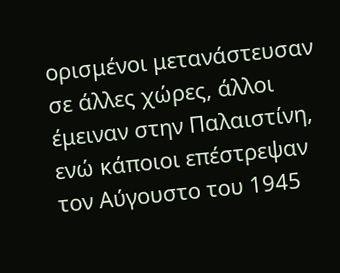ορισμένοι μετανάστευσαν σε άλλες χώρες, άλλοι έμειναν στην Παλαιστίνη, ενώ κάποιοι επέστρεψαν τον Αύγουστο του 1945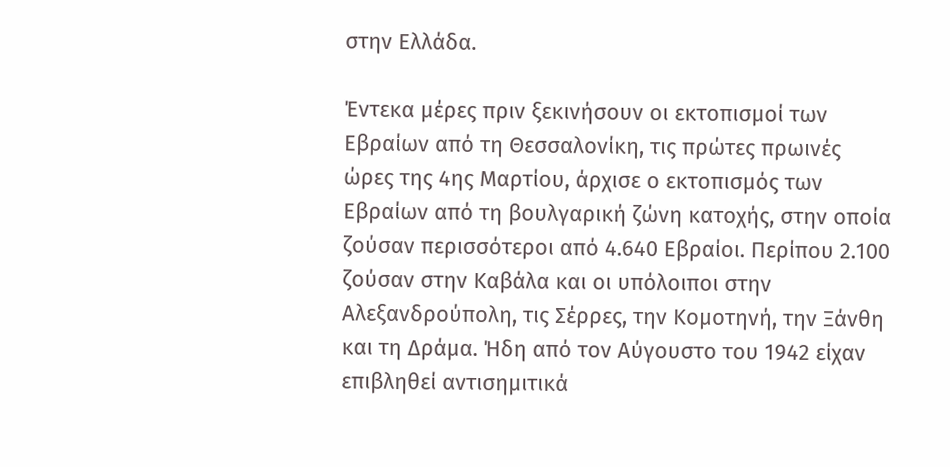στην Ελλάδα.

Έντεκα μέρες πριν ξεκινήσουν οι εκτοπισμοί των Εβραίων από τη Θεσσαλονίκη, τις πρώτες πρωινές ώρες της 4ης Μαρτίου, άρχισε ο εκτοπισμός των Εβραίων από τη βουλγαρική ζώνη κατοχής, στην οποία ζούσαν περισσότεροι από 4.640 Εβραίοι. Περίπου 2.100 ζούσαν στην Καβάλα και οι υπόλοιποι στην Αλεξανδρούπολη, τις Σέρρες, την Κομοτηνή, την Ξάνθη και τη Δράμα. Ήδη από τον Αύγουστο του 1942 είχαν επιβληθεί αντισημιτικά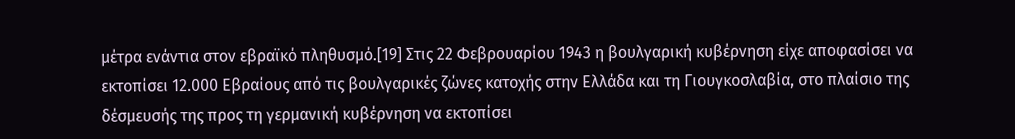μέτρα ενάντια στον εβραϊκό πληθυσμό.[19] Στις 22 Φεβρουαρίου 1943 η βουλγαρική κυβέρνηση είχε αποφασίσει να εκτοπίσει 12.000 Εβραίους από τις βουλγαρικές ζώνες κατοχής στην Ελλάδα και τη Γιουγκοσλαβία, στο πλαίσιο της δέσμευσής της προς τη γερμανική κυβέρνηση να εκτοπίσει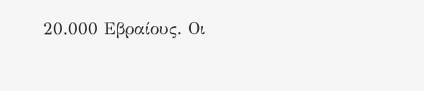20.000 Εβραίους. Οι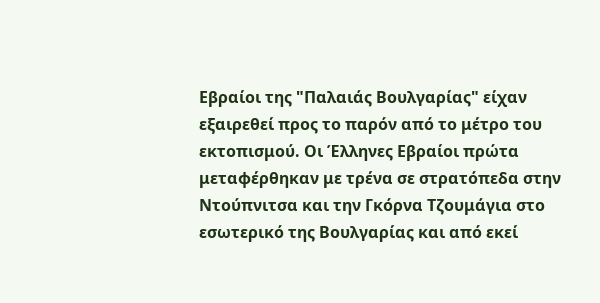Εβραίοι της "Παλαιάς Βουλγαρίας" είχαν εξαιρεθεί προς το παρόν από το μέτρο του εκτοπισμού. Οι Έλληνες Εβραίοι πρώτα μεταφέρθηκαν με τρένα σε στρατόπεδα στην Ντούπνιτσα και την Γκόρνα Τζουμάγια στο εσωτερικό της Βουλγαρίας και από εκεί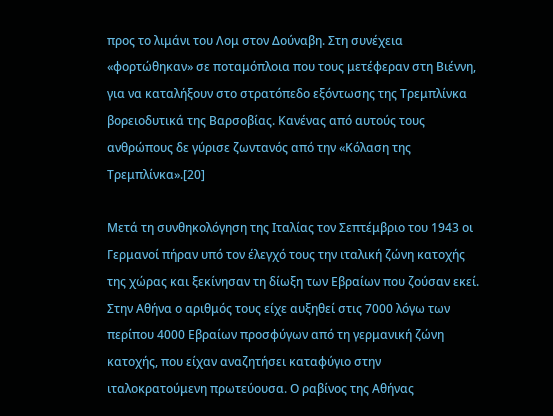προς το λιμάνι του Λομ στον Δούναβη. Στη συνέχεια «φορτώθηκαν» σε ποταμόπλοια που τους μετέφεραν στη Βιέννη, για να καταλήξουν στο στρατόπεδο εξόντωσης της Τρεμπλίνκα βορειοδυτικά της Βαρσοβίας. Κανένας από αυτούς τους ανθρώπους δε γύρισε ζωντανός από την «Κόλαση της Τρεμπλίνκα».[20]

Μετά τη συνθηκολόγηση της Ιταλίας τον Σεπτέμβριο του 1943 οι Γερμανοί πήραν υπό τον έλεγχό τους την ιταλική ζώνη κατοχής της χώρας και ξεκίνησαν τη δίωξη των Εβραίων που ζούσαν εκεί. Στην Αθήνα ο αριθμός τους είχε αυξηθεί στις 7000 λόγω των περίπου 4000 Εβραίων προσφύγων από τη γερμανική ζώνη κατοχής, που είχαν αναζητήσει καταφύγιο στην ιταλοκρατούμενη πρωτεύουσα. Ο ραβίνος της Αθήνας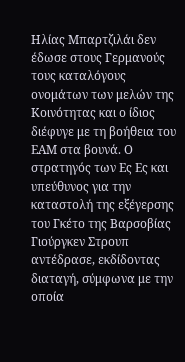Ηλίας Μπαρτζιλάι δεν έδωσε στους Γερμανούς τους καταλόγους ονομάτων των μελών της Κοινότητας και ο ίδιος διέφυγε με τη βοήθεια του ΕΑΜ στα βουνά. Ο στρατηγός των Ες Ες και υπεύθυνος για την καταστολή της εξέγερσης του Γκέτο της Βαρσοβίας Γιούργκεν Στρουπ αντέδρασε, εκδίδοντας διαταγή, σύμφωνα με την οποία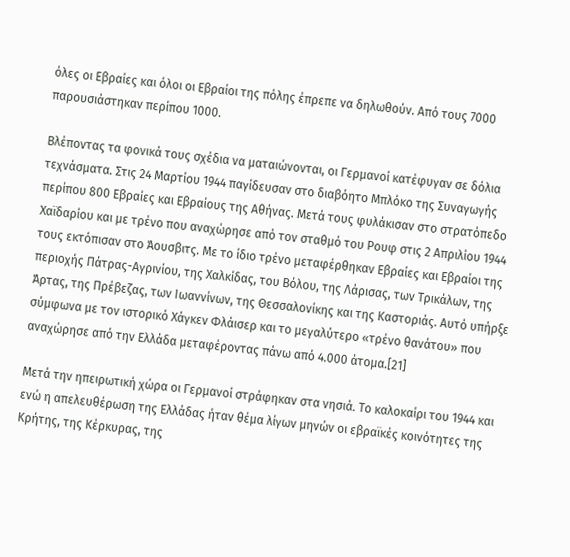όλες οι Εβραίες και όλοι οι Εβραίοι της πόλης έπρεπε να δηλωθούν. Από τους 7000 παρουσιάστηκαν περίπου 1000.

Βλέποντας τα φονικά τους σχέδια να ματαιώνονται, οι Γερμανοί κατέφυγαν σε δόλια τεχνάσματα. Στις 24 Μαρτίου 1944 παγίδευσαν στο διαβόητο Μπλόκο της Συναγωγής περίπου 800 Εβραίες και Εβραίους της Αθήνας. Μετά τους φυλάκισαν στο στρατόπεδο Χαϊδαρίου και με τρένο που αναχώρησε από τον σταθμό του Ρουφ στις 2 Απριλίου 1944 τους εκτόπισαν στο Άουσβιτς. Με το ίδιο τρένο μεταφέρθηκαν Εβραίες και Εβραίοι της περιοχής Πάτρας-Αγρινίου, της Χαλκίδας, του Βόλου, της Λάρισας, των Τρικάλων, της Άρτας, της Πρέβεζας, των Ιωαννίνων, της Θεσσαλονίκης και της Καστοριάς. Αυτό υπήρξε σύμφωνα με τον ιστορικό Χάγκεν Φλάισερ και το μεγαλύτερο «τρένο θανάτου» που αναχώρησε από την Ελλάδα μεταφέροντας πάνω από 4.000 άτομα.[21]

Μετά την ηπειρωτική χώρα οι Γερμανοί στράφηκαν στα νησιά. Το καλοκαίρι του 1944 και ενώ η απελευθέρωση της Ελλάδας ήταν θέμα λίγων μηνών οι εβραϊκές κοινότητες της Κρήτης, της Κέρκυρας, της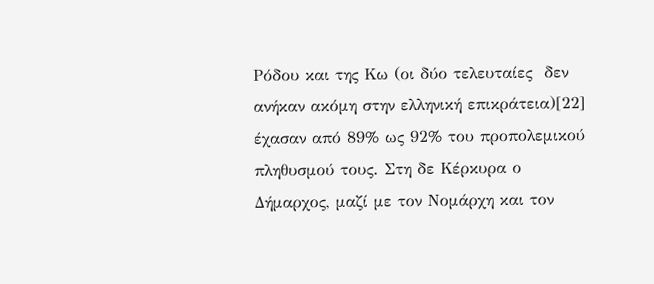Ρόδου και της Κω (οι δύο τελευταίες  δεν ανήκαν ακόμη στην ελληνική επικράτεια)[22] έχασαν από 89% ως 92% του προπολεμικού πληθυσμού τους. Στη δε Κέρκυρα ο Δήμαρχος, μαζί με τον Νομάρχη και τον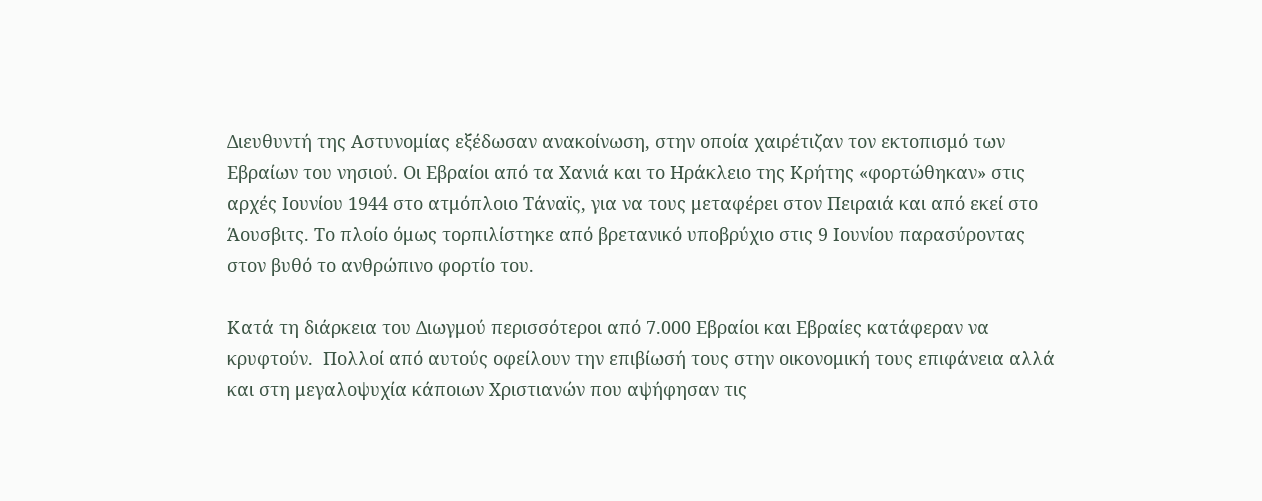Διευθυντή της Αστυνομίας εξέδωσαν ανακοίνωση, στην οποία χαιρέτιζαν τον εκτοπισμό των Εβραίων του νησιού. Οι Εβραίοι από τα Χανιά και το Ηράκλειο της Κρήτης «φορτώθηκαν» στις αρχές Ιουνίου 1944 στο ατμόπλοιο Τάναϊς, για να τους μεταφέρει στον Πειραιά και από εκεί στο Άουσβιτς. Το πλοίο όμως τορπιλίστηκε από βρετανικό υποβρύχιο στις 9 Ιουνίου παρασύροντας στον βυθό το ανθρώπινο φορτίο του.

Κατά τη διάρκεια του Διωγμού περισσότεροι από 7.000 Εβραίοι και Εβραίες κατάφεραν να κρυφτούν.  Πολλοί από αυτούς οφείλουν την επιβίωσή τους στην οικονομική τους επιφάνεια αλλά και στη μεγαλοψυχία κάποιων Χριστιανών που αψήφησαν τις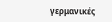γερμανικές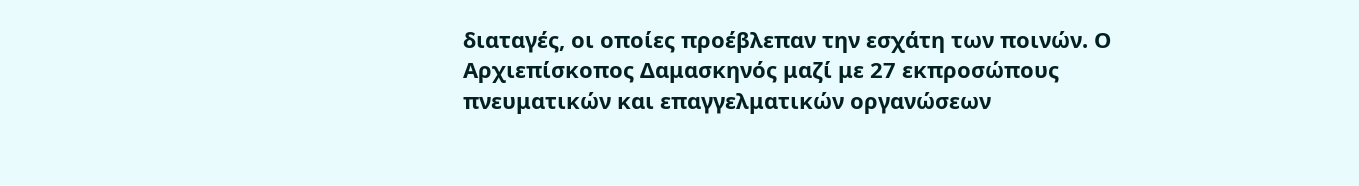διαταγές, οι οποίες προέβλεπαν την εσχάτη των ποινών. Ο Αρχιεπίσκοπος Δαμασκηνός μαζί με 27 εκπροσώπους πνευματικών και επαγγελματικών οργανώσεων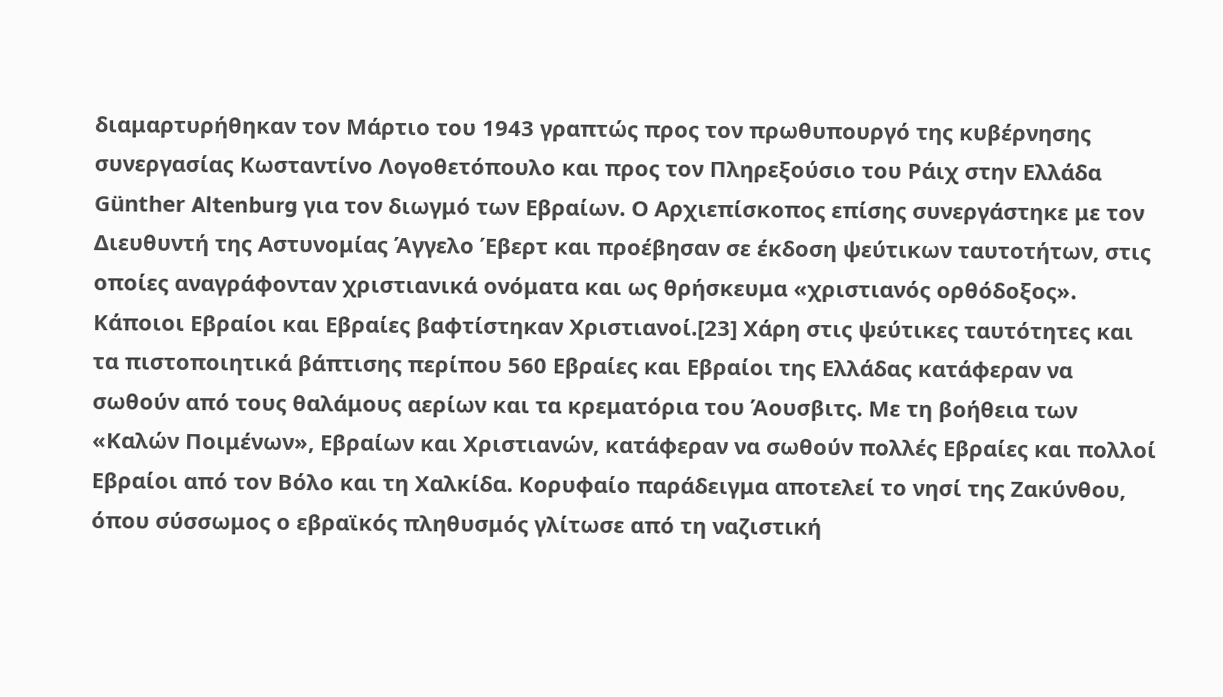διαμαρτυρήθηκαν τον Μάρτιο του 1943 γραπτώς προς τον πρωθυπουργό της κυβέρνησης συνεργασίας Κωσταντίνο Λογοθετόπουλο και προς τον Πληρεξούσιο του Ράιχ στην Ελλάδα Günther Altenburg για τον διωγμό των Εβραίων. Ο Αρχιεπίσκοπος επίσης συνεργάστηκε με τον Διευθυντή της Αστυνομίας Άγγελο Έβερτ και προέβησαν σε έκδοση ψεύτικων ταυτοτήτων, στις οποίες αναγράφονταν χριστιανικά ονόματα και ως θρήσκευμα «χριστιανός ορθόδοξος». Κάποιοι Εβραίοι και Εβραίες βαφτίστηκαν Χριστιανοί.[23] Χάρη στις ψεύτικες ταυτότητες και τα πιστοποιητικά βάπτισης περίπου 560 Εβραίες και Εβραίοι της Ελλάδας κατάφεραν να σωθούν από τους θαλάμους αερίων και τα κρεματόρια του Άουσβιτς. Με τη βοήθεια των «Καλών Ποιμένων», Εβραίων και Χριστιανών, κατάφεραν να σωθούν πολλές Εβραίες και πολλοί Εβραίοι από τον Βόλο και τη Χαλκίδα. Κορυφαίο παράδειγμα αποτελεί το νησί της Ζακύνθου, όπου σύσσωμος ο εβραϊκός πληθυσμός γλίτωσε από τη ναζιστική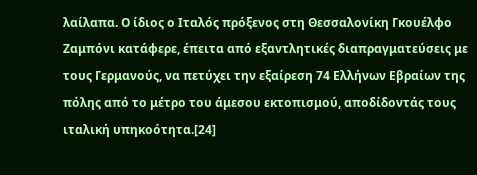λαίλαπα. Ο ίδιος ο Ιταλός πρόξενος στη Θεσσαλονίκη Γκουέλφο Ζαμπόνι κατάφερε, έπειτα από εξαντλητικές διαπραγματεύσεις με τους Γερμανούς, να πετύχει την εξαίρεση 74 Ελλήνων Εβραίων της πόλης από το μέτρο του άμεσου εκτοπισμού, αποδίδοντάς τους ιταλική υπηκοότητα.[24]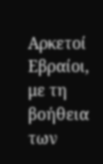Αρκετοί Εβραίοι, με τη βοήθεια των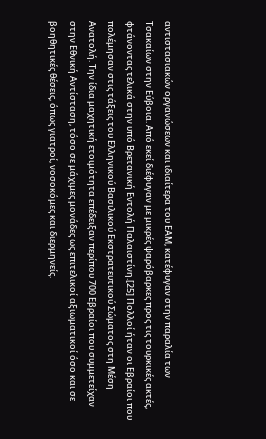αντιστασιακών οργανώσεων και ιδιαίτερα του ΕΑΜ, κατέφυγαν στην παραλία των Τσακαίων στην Εύβοια. Από εκεί διέφυγαν με μικρές ψαρόβαρκες προς τις τουρκικές ακτές, φτάνοντας τελικά στην υπό Βρετανική Εντολή Παλαιστίνη.[25] Πολλοί ήταν οι Εβραίοι που πολέμησαν στις τάξεις του Ελληνικού Βασιλικού Εκστρατευτικού Σώματος στη Μέση Ανατολή. Την ίδια μαχητική ετοιμότητα επέδειξαν περίπου 700 Εβραίοι που συμμετείχαν στην Εθνική Αντίσταση, τόσο σε μάχιμες μονάδες ως επιτελικοί αξιωματικοί όσο και σε βοηθητικές θέσεις, όπως γιατροί, νοσοκόμες και διερμηνείς.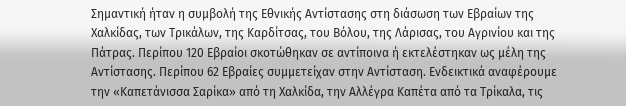Σημαντική ήταν η συμβολή της Εθνικής Αντίστασης στη διάσωση των Εβραίων της Χαλκίδας, των Τρικάλων, της Καρδίτσας, του Βόλου, της Λάρισας, του Αγρινίου και της Πάτρας. Περίπου 120 Εβραίοι σκοτώθηκαν σε αντίποινα ή εκτελέστηκαν ως μέλη της Αντίστασης. Περίπου 62 Εβραίες συμμετείχαν στην Αντίσταση. Ενδεικτικά αναφέρουμε την «Καπετάνισσα Σαρίκα» από τη Χαλκίδα, την Αλλέγρα Καπέτα από τα Τρίκαλα, τις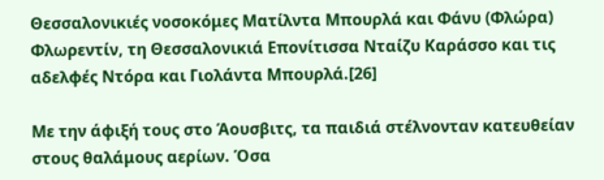Θεσσαλονικιές νοσοκόμες Ματίλντα Μπουρλά και Φάνυ (Φλώρα) Φλωρεντίν, τη Θεσσαλονικιά Επονίτισσα Νταίζυ Καράσσο και τις αδελφές Ντόρα και Γιολάντα Μπουρλά.[26]

Με την άφιξή τους στο Άουσβιτς, τα παιδιά στέλνονταν κατευθείαν στους θαλάμους αερίων. Όσα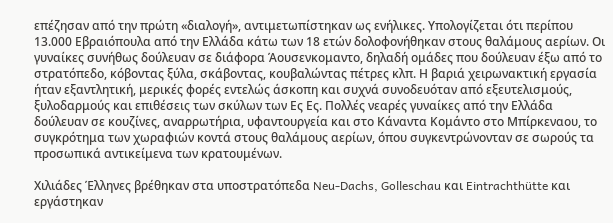επέζησαν από την πρώτη «διαλογή», αντιμετωπίστηκαν ως ενήλικες. Υπολογίζεται ότι περίπου 13.000 Εβραιόπουλα από την Ελλάδα κάτω των 18 ετών δολοφονήθηκαν στους θαλάμους αερίων. Οι γυναίκες συνήθως δούλευαν σε διάφορα Άουσενκομαντο, δηλαδή ομάδες που δούλευαν έξω από το στρατόπεδο, κόβοντας ξύλα, σκάβοντας, κουβαλώντας πέτρες κλπ. Η βαριά χειρωνακτική εργασία ήταν εξαντλητική, μερικές φορές εντελώς άσκοπη και συχνά συνοδευόταν από εξευτελισμούς, ξυλοδαρμούς και επιθέσεις των σκύλων των Ες Ες. Πολλές νεαρές γυναίκες από την Ελλάδα δούλευαν σε κουζίνες, αναρρωτήρια, υφαντουργεία και στο Κάναντα Κομάντο στο Μπίρκεναου, το συγκρότημα των χωραφιών κοντά στους θαλάμους αερίων, όπου συγκεντρώνονταν σε σωρούς τα προσωπικά αντικείμενα των κρατουμένων.

Χιλιάδες Έλληνες βρέθηκαν στα υποστρατόπεδα Neu-Dachs, Golleschau και Eintrachthütte και εργάστηκαν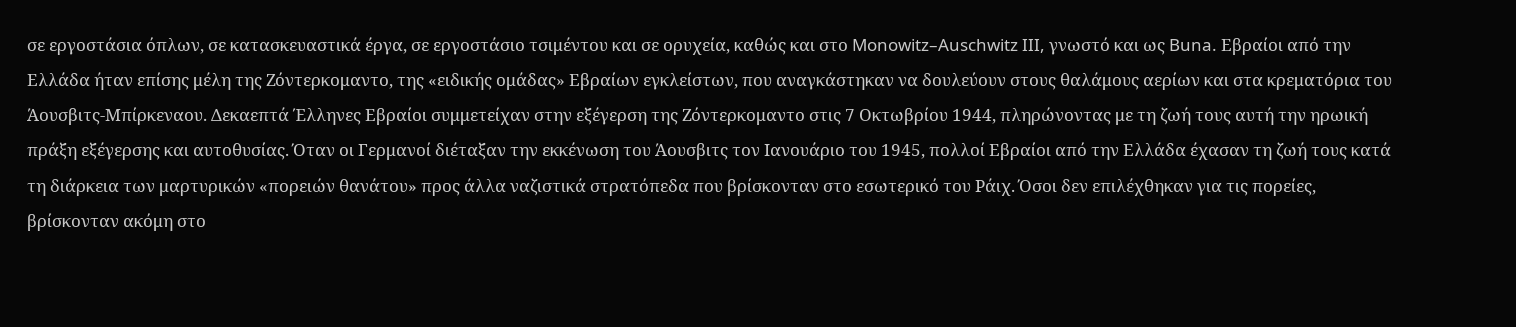σε εργοστάσια όπλων, σε κατασκευαστικά έργα, σε εργοστάσιο τσιμέντου και σε ορυχεία, καθώς και στο Monowitz–Auschwitz III, γνωστό και ως Buna. Εβραίοι από την Ελλάδα ήταν επίσης μέλη της Ζόντερκομαντο, της «ειδικής ομάδας» Εβραίων εγκλείστων, που αναγκάστηκαν να δουλεύουν στους θαλάμους αερίων και στα κρεματόρια του Άουσβιτς-Μπίρκεναου. Δεκαεπτά Έλληνες Εβραίοι συμμετείχαν στην εξέγερση της Ζόντερκομαντο στις 7 Οκτωβρίου 1944, πληρώνοντας με τη ζωή τους αυτή την ηρωική πράξη εξέγερσης και αυτοθυσίας. Όταν οι Γερμανοί διέταξαν την εκκένωση του Άουσβιτς τον Ιανουάριο του 1945, πολλοί Εβραίοι από την Ελλάδα έχασαν τη ζωή τους κατά τη διάρκεια των μαρτυρικών «πορειών θανάτου» προς άλλα ναζιστικά στρατόπεδα που βρίσκονταν στο εσωτερικό του Ράιχ. Όσοι δεν επιλέχθηκαν για τις πορείες, βρίσκονταν ακόμη στο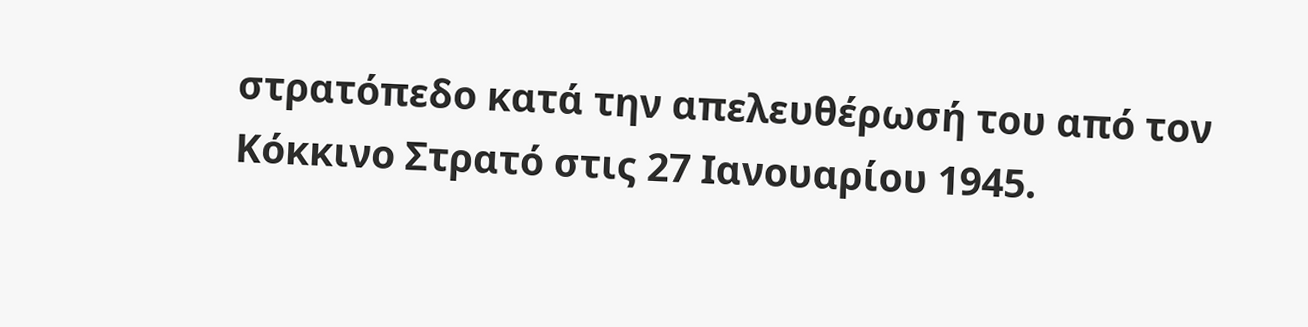στρατόπεδο κατά την απελευθέρωσή του από τον Κόκκινο Στρατό στις 27 Ιανουαρίου 1945.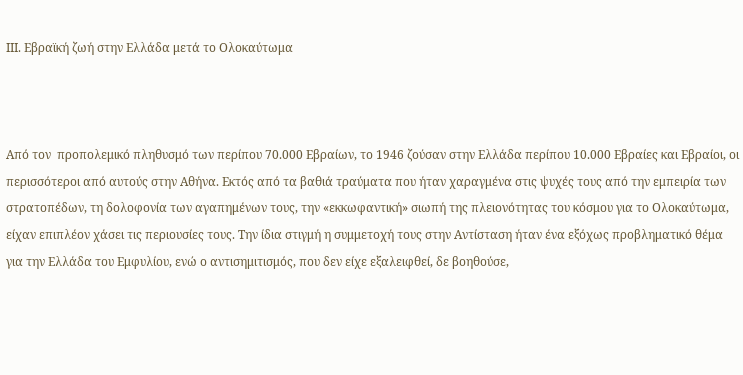ΙΙΙ. Εβραϊκή ζωή στην Ελλάδα μετά το Ολοκαύτωμα



Από τον  προπολεμικό πληθυσμό των περίπου 70.000 Εβραίων, το 1946 ζούσαν στην Ελλάδα περίπου 10.000 Εβραίες και Εβραίοι, oι περισσότεροι από αυτούς στην Αθήνα. Εκτός από τα βαθιά τραύματα που ήταν χαραγμένα στις ψυχές τους από την εμπειρία των στρατοπέδων, τη δολοφονία των αγαπημένων τους, την «εκκωφαντική» σιωπή της πλειονότητας του κόσμου για το Ολοκαύτωμα, είχαν επιπλέον χάσει τις περιουσίες τους. Την ίδια στιγμή η συμμετοχή τους στην Αντίσταση ήταν ένα εξόχως προβληματικό θέμα για την Ελλάδα του Εμφυλίου, ενώ ο αντισημιτισμός, που δεν είχε εξαλειφθεί, δε βοηθούσε,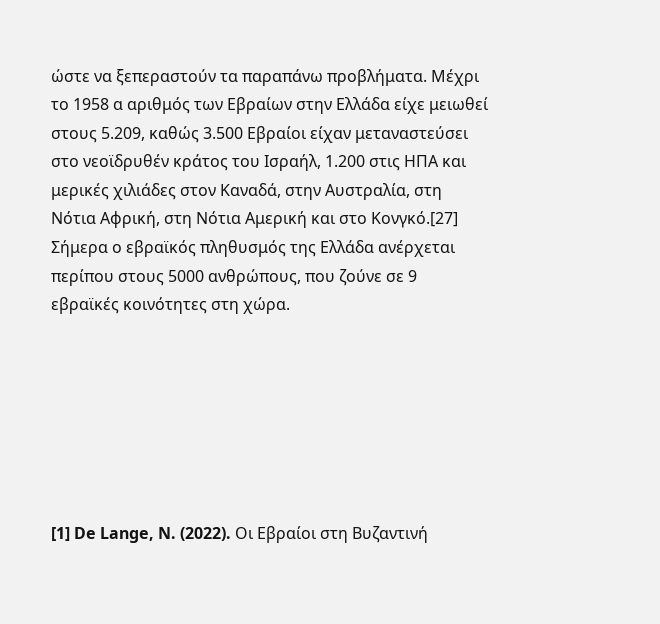ώστε να ξεπεραστούν τα παραπάνω προβλήματα. Μέχρι το 1958 α αριθμός των Εβραίων στην Ελλάδα είχε μειωθεί στους 5.209, καθώς 3.500 Εβραίοι είχαν μεταναστεύσει στο νεοϊδρυθέν κράτος του Ισραήλ, 1.200 στις ΗΠΑ και μερικές χιλιάδες στον Καναδά, στην Αυστραλία, στη Νότια Αφρική, στη Νότια Αμερική και στο Κονγκό.[27] Σήμερα ο εβραϊκός πληθυσμός της Ελλάδα ανέρχεται περίπου στους 5000 ανθρώπους, που ζούνε σε 9 εβραϊκές κοινότητες στη χώρα.







[1] De Lange, N. (2022). Οι Εβραίοι στη Βυζαντινή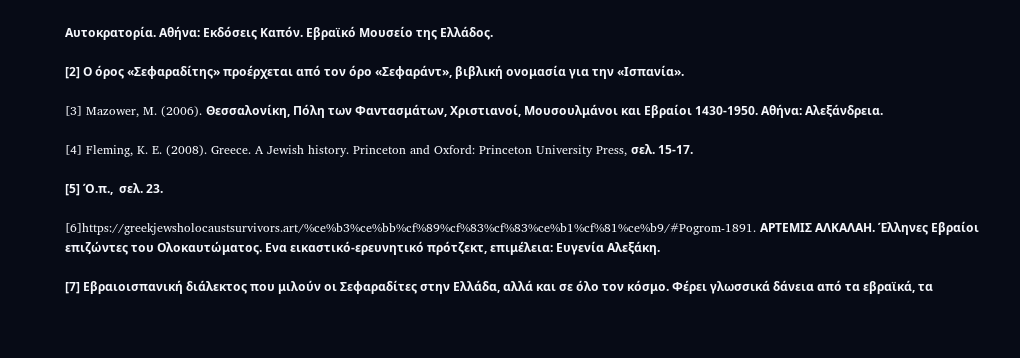Αυτοκρατορία. Αθήνα: Εκδόσεις Καπόν. Εβραϊκό Μουσείο της Ελλάδος.

[2] Ο όρος «Σεφαραδίτης» προέρχεται από τον όρο «Σεφαράντ», βιβλική ονομασία για την «Ισπανία».

[3] Mazower, M. (2006). Θεσσαλονίκη, Πόλη των Φαντασμάτων, Χριστιανοί, Μουσουλμάνοι και Εβραίοι 1430-1950. Αθήνα: Αλεξάνδρεια.

[4] Fleming, K. E. (2008). Greece. A Jewish history. Princeton and Oxford: Princeton University Press, σελ. 15-17.

[5] Ό.π.,  σελ. 23.

[6]https://greekjewsholocaustsurvivors.art/%ce%b3%ce%bb%cf%89%cf%83%cf%83%ce%b1%cf%81%ce%b9/#Pogrom-1891. ΑΡΤΕΜΙΣ ΑΛΚΑΛΑΗ. Έλληνες Eβραίοι επιζώντες του Ολοκαυτώματος. Eνα εικαστικό-ερευνητικό πρότζεκτ, επιμέλεια: Ευγενία Αλεξάκη.

[7] Εβραιοισπανική διάλεκτος που μιλούν οι Σεφαραδίτες στην Ελλάδα, αλλά και σε όλο τον κόσμο. Φέρει γλωσσικά δάνεια από τα εβραϊκά, τα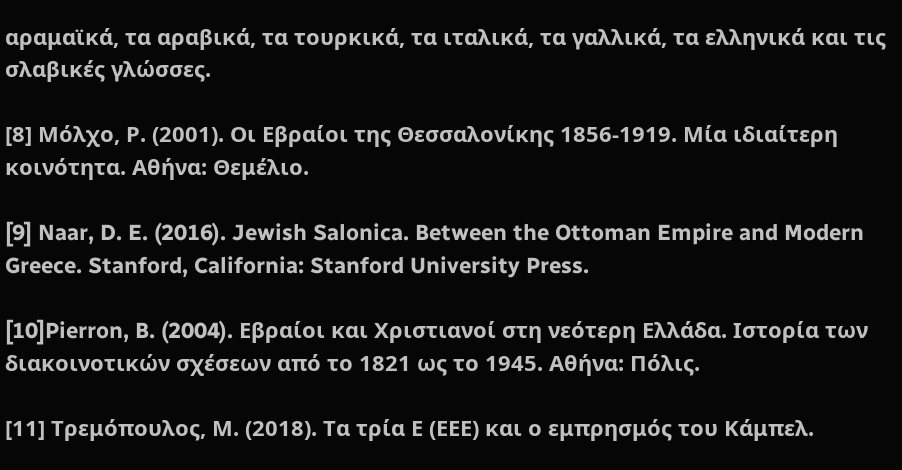αραμαϊκά, τα αραβικά, τα τουρκικά, τα ιταλικά, τα γαλλικά, τα ελληνικά και τις σλαβικές γλώσσες.

[8] Μόλχο, Ρ. (2001). Οι Εβραίοι της Θεσσαλονίκης 1856-1919. Μία ιδιαίτερη κοινότητα. Αθήνα: Θεμέλιο.

[9] Naar, D. E. (2016). Jewish Salonica. Between the Ottoman Empire and Modern Greece. Stanford, California: Stanford University Press.

[10]Pierron, B. (2004). Εβραίοι και Χριστιανοί στη νεότερη Ελλάδα. Ιστορία των διακοινοτικών σχέσεων από το 1821 ως το 1945. Αθήνα: Πόλις.

[11] Τρεμόπουλος, Μ. (2018). Τα τρία Ε (ΕΕΕ) και ο εμπρησμός του Κάμπελ.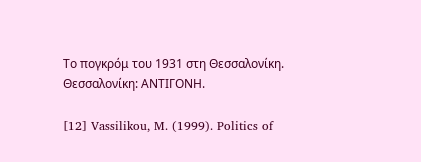Το πογκρόμ του 1931 στη Θεσσαλονίκη. Θεσσαλονίκη: ΑΝΤΙΓΟΝΗ.

[12] Vassilikou, M. (1999). Politics of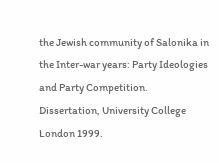the Jewish community of Salonika in the Inter-war years: Party Ideologies and Party Competition. Dissertation, University College London 1999.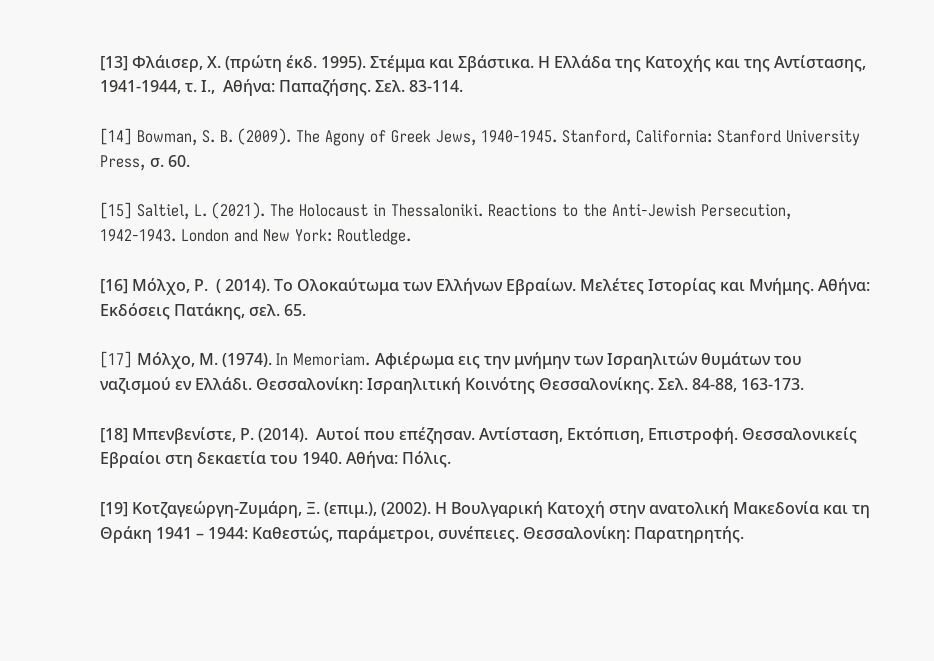[13] Φλάισερ, Χ. (πρώτη έκδ. 1995). Στέμμα και Σβάστικα. Η Ελλάδα της Κατοχής και της Αντίστασης, 1941-1944, τ. Ι.,  Αθήνα: Παπαζήσης. Σελ. 83-114.

[14] Bowman, S. B. (2009). The Agony of Greek Jews, 1940-1945. Stanford, California: Stanford University Press, σ. 60.

[15] Saltiel, L. (2021). The Holocaust in Thessaloniki. Reactions to the Anti-Jewish Persecution, 1942-1943. London and New York: Routledge.

[16] Μόλχο, Ρ.  ( 2014). Το Ολοκαύτωμα των Ελλήνων Εβραίων. Μελέτες Ιστορίας και Μνήμης. Αθήνα: Εκδόσεις Πατάκης, σελ. 65.

[17] Mόλχο, Μ. (1974). In Memoriam. Aφιέρωμα εις την μνήμην των Ισραηλιτών θυμάτων του ναζισμού εν Ελλάδι. Θεσσαλονίκη: Ισραηλιτική Κοινότης Θεσσαλονίκης. Σελ. 84-88, 163-173.

[18] Μπενβενίστε, Ρ. (2014).  Αυτοί που επέζησαν. Αντίσταση, Εκτόπιση, Επιστροφή. Θεσσαλονικείς Εβραίοι στη δεκαετία του 1940. Αθήνα: Πόλις.

[19] Κοτζαγεώργη-Ζυμάρη, Ξ. (επιμ.), (2002). Η Βουλγαρική Κατοχή στην ανατολική Μακεδονία και τη Θράκη 1941 – 1944: Καθεστώς, παράμετροι, συνέπειες. Θεσσαλονίκη: Παρατηρητής.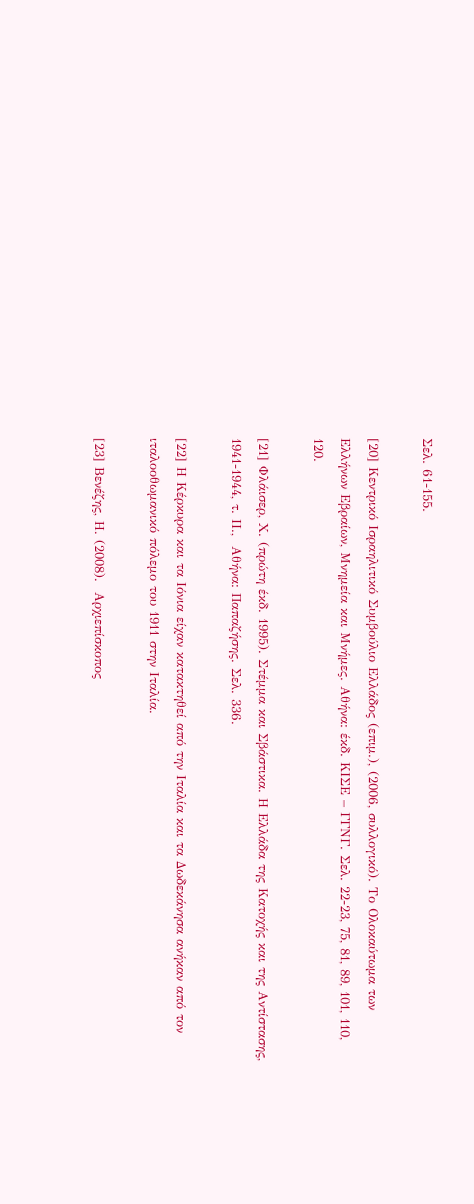Σελ. 61-155.

[20] Κεντρικό Ισραηλιτικό Συμβούλιο Ελλάδος (επιμ.), (2006, συλλογικό). Το Ολοκαύτωμα των Ελλήνων Εβραίων, Μνημεία και Μνήμες. Αθήνα: έκδ. ΚΙΣΕ – ΓΓΝΓ. Σελ. 22-23, 75, 81, 89, 101, 110, 120.

[21] Φλάισερ, Χ. (πρώτη έκδ. 1995). Στέμμα και Σβάστικα. Η Ελλάδα της Κατοχής και της Αντίστασης, 1941-1944, τ. ΙΙ.,  Αθήνα: Παπαζήσης. Σελ. 336.

[22] Η Κέρκυρα και τα Ιόνια είχαν κατακτηθεί από την Ιταλία και τα Δωδεκάνησα ανήκαν από τον ιταλοοθωμανικό πόλεμο του 1911 στην Ιταλία.

[23] Βενέζης, Η. (2008).  Αρχιεπίσκοπος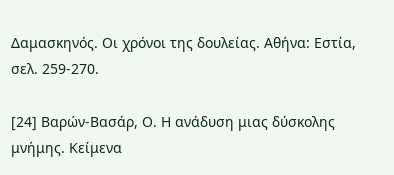Δαμασκηνός. Οι χρόνοι της δουλείας. Αθήνα: Εστία, σελ. 259-270.

[24] Βαρών-Βασάρ, Ο. Η ανάδυση μιας δύσκολης μνήμης. Κείμενα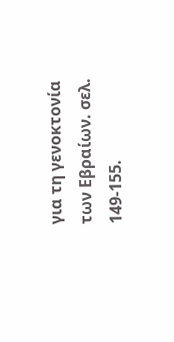για τη γενοκτονία των Εβραίων. σελ. 149-155.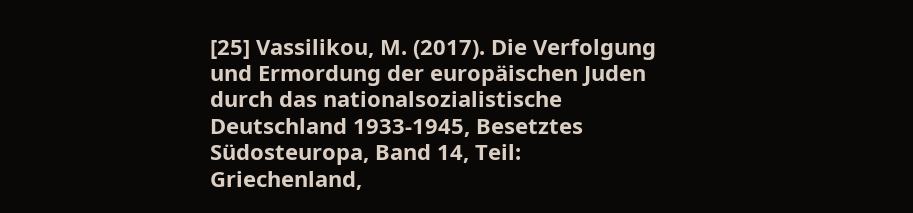[25] Vassilikou, M. (2017). Die Verfolgung und Ermordung der europäischen Juden durch das nationalsozialistische Deutschland 1933-1945, Besetztes Südosteuropa, Band 14, Teil: Griechenland,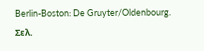Berlin-Boston: De Gruyter/Oldenbourg. Σελ.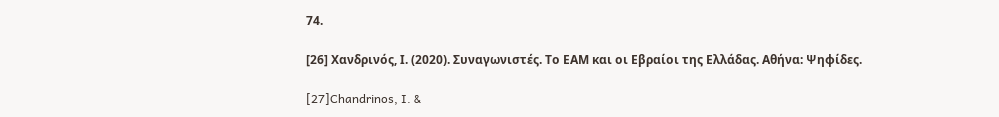74.

[26] Χανδρινός, Ι. (2020). Συναγωνιστές. Το ΕΑΜ και οι Εβραίοι της Ελλάδας. Αθήνα: Ψηφίδες.

[27]Chandrinos, I. &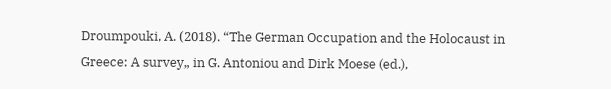Droumpouki, Α. (2018). “The German Occupation and the Holocaust in Greece: A survey„ in G. Antoniou and Dirk Moese (ed.),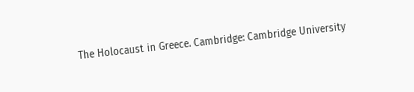The Holocaust in Greece. Cambridge: Cambridge University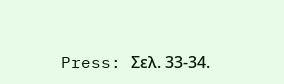Press: Σελ. 33-34.